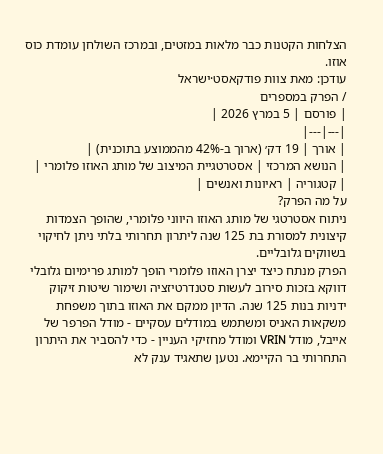הצלחות הקטנות כבר מלאות במזטים, ובמרכז השולחן עומדת כוס אוזו.
עודכן: מאת צוות פודקאסט·ישראל
/ הפרק במספרים
| פורסם | 5 במרץ 2026 |
|---|---|
| אורך | 19 דק׳ (ארוך ב-42% מהממוצע בתוכנית) |
| הנושא המרכזי | אסטרטגיית המיצוב של מותג האוזו פלומרי |
| קטגוריה | ראיונות ואנשים |
על מה הפרק?
ניתוח אסטרטגי של מותג האוזו היווני פלומרי, שהופך הצמדות קיצונית למסורת בת 125 שנה ליתרון תחרותי בלתי ניתן לחיקוי בשווקים גלובליים.
הפרק מנתח כיצד יצרן האוזו פלומרי הופך למותג פרימיום גלובלי דווקא בזכות סירוב לעשות סטנדרטיזציה ושימור שיטות זיקוק ידניות בנות 125 שנה. הדיון ממקם את האוזו בתוך משפחת משקאות האניס ומשתמש במודלים עסקיים - מודל הפרפר של אייבל, מודל VRIN ומודל מחזיקי העניין - כדי להסביר את היתרון התחרותי בר הקיימא. נטען שתאגיד ענק לא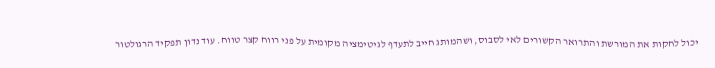יכול לחקות את המורשת והתרואר הקשורים לאי לסבוס, ושהמותג חייב לתעדף לגיטימציה מקומית על פני רווח קצר טווח. עוד נדון תפקיד הרגולטור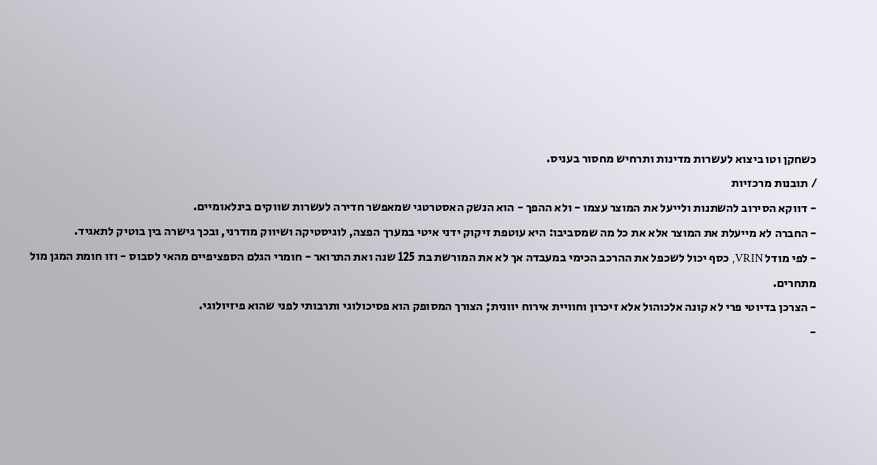כשחקן וטו ביצוא לעשרות מדינות ותרחיש מחסור בעניס.
/ תובנות מרכזיות
- דווקא הסירוב להשתנות ולייעל את המוצר עצמו - ולא ההפך - הוא הנשק האסטרטגי שמאפשר חדירה לעשרות שווקים בינלאומיים.
- החברה לא מייעלת את המוצר אלא את כל מה שמסביבו: היא עוטפת זיקוק ידני איטי במערך הפצה, לוגיסטיקה ושיווק מודרני, ובכך גישרה בין בוטיק לתאגיד.
- לפי מודל VRIN, כסף יכול לשכפל את ההרכב הכימי במעבדה אך לא את המורשת בת 125 שנה ואת התרואר - חומרי הגלם הספציפיים מהאי לסבוס - וזו חומת המגן מול מתחרים.
- הצרכן בדיוטי פרי לא קונה אלכוהול אלא זיכרון וחוויית אירוח יוונית; הצורך המסופק הוא פסיכולוגי ותרבותי לפני שהוא פיזיולוגי.
-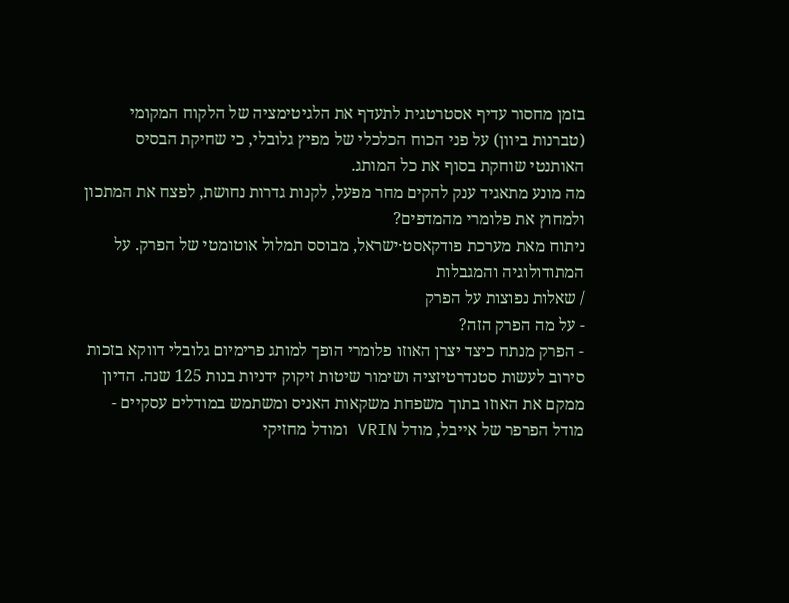בזמן מחסור עדיף אסטרטגית לתעדף את הלגיטימציה של הלקוח המקומי (טברנות ביוון) על פני הכוח הכלכלי של מפיץ גלובלי, כי שחיקת הבסיס האותנטי שוחקת בסוף את כל המותג.
מה מונע מתאגיד ענק להקים מחר מפעל, לקנות גדרות נחושת, לפצח את המתכון ולמחוץ את פלומרי מהמדפים?
ניתוח מאת מערכת פודקאסט·ישראל, מבוסס תמלול אוטומטי של הפרק. על המתודולוגיה והמגבלות
/ שאלות נפוצות על הפרק
- על מה הפרק הזה?
- הפרק מנתח כיצד יצרן האוזו פלומרי הופך למותג פרימיום גלובלי דווקא בזכות סירוב לעשות סטנדרטיזציה ושימור שיטות זיקוק ידניות בנות 125 שנה. הדיון ממקם את האוזו בתוך משפחת משקאות האניס ומשתמש במודלים עסקיים - מודל הפרפר של אייבל, מודל VRIN ומודל מחזיקי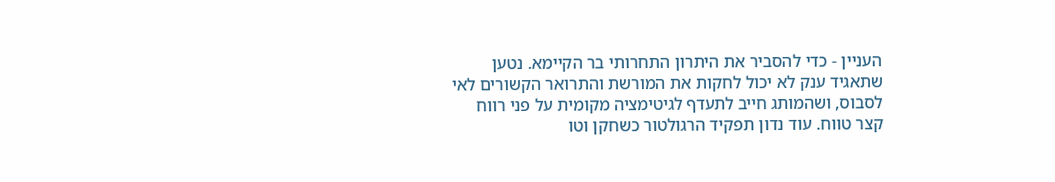העניין - כדי להסביר את היתרון התחרותי בר הקיימא. נטען שתאגיד ענק לא יכול לחקות את המורשת והתרואר הקשורים לאי לסבוס, ושהמותג חייב לתעדף לגיטימציה מקומית על פני רווח קצר טווח. עוד נדון תפקיד הרגולטור כשחקן וטו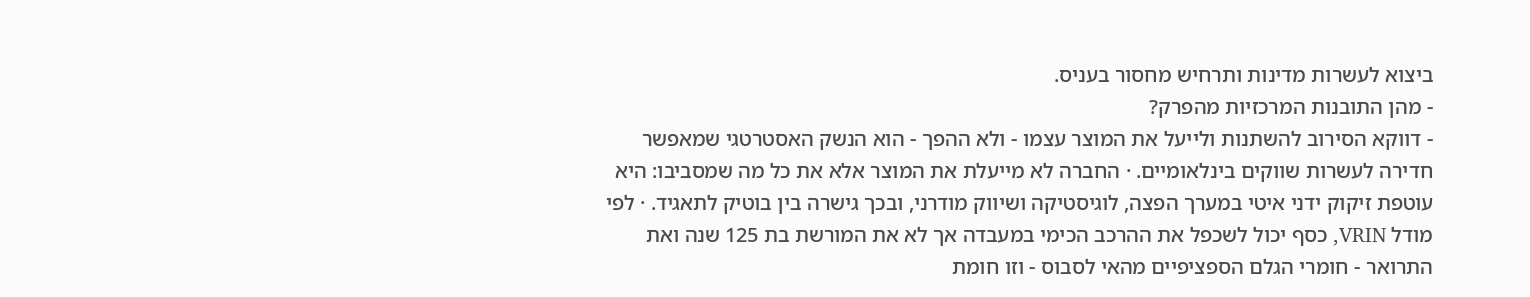ביצוא לעשרות מדינות ותרחיש מחסור בעניס.
- מהן התובנות המרכזיות מהפרק?
- דווקא הסירוב להשתנות ולייעל את המוצר עצמו - ולא ההפך - הוא הנשק האסטרטגי שמאפשר חדירה לעשרות שווקים בינלאומיים. · החברה לא מייעלת את המוצר אלא את כל מה שמסביבו: היא עוטפת זיקוק ידני איטי במערך הפצה, לוגיסטיקה ושיווק מודרני, ובכך גישרה בין בוטיק לתאגיד. · לפי מודל VRIN, כסף יכול לשכפל את ההרכב הכימי במעבדה אך לא את המורשת בת 125 שנה ואת התרואר - חומרי הגלם הספציפיים מהאי לסבוס - וזו חומת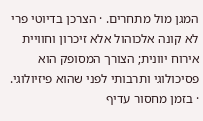המגן מול מתחרים. · הצרכן בדיוטי פרי לא קונה אלכוהול אלא זיכרון וחוויית אירוח יוונית; הצורך המסופק הוא פסיכולוגי ותרבותי לפני שהוא פיזיולוגי. · בזמן מחסור עדיף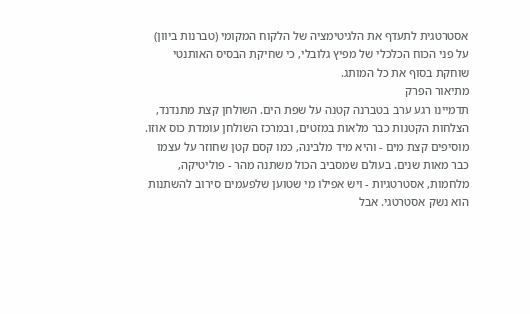אסטרטגית לתעדף את הלגיטימציה של הלקוח המקומי (טברנות ביוון) על פני הכוח הכלכלי של מפיץ גלובלי, כי שחיקת הבסיס האותנטי שוחקת בסוף את כל המותג.
מתיאור הפרק
תדמיינו רגע ערב בטברנה קטנה על שפת הים. השולחן קצת מתנדנד, הצלחות הקטנות כבר מלאות במזטים, ובמרכז השולחן עומדת כוס אוזו. מוסיפים קצת מים - והיא מיד מלבינה, כמו קסם קטן שחוזר על עצמו כבר מאות שנים. בעולם שמסביב הכול משתנה מהר - פוליטיקה, מלחמות, אסטרטגיות - ויש אפילו מי שטוען שלפעמים סירוב להשתנות הוא נשק אסטרטגי. אבל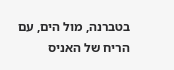בטברנה, מול הים, עם הריח של האניס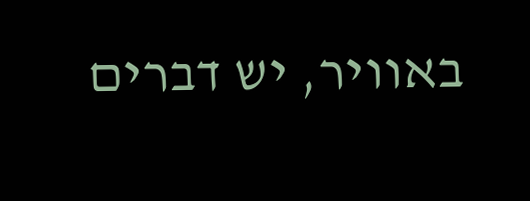באוויר, יש דברים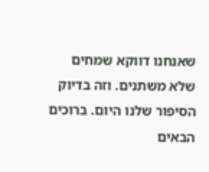שאנחנו דווקא שמחים שלא משתנים. וזה בדיוק הסיפור שלנו היום. ברוכים הבאים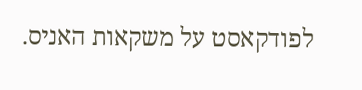לפודקאסט על משקאות האניס.